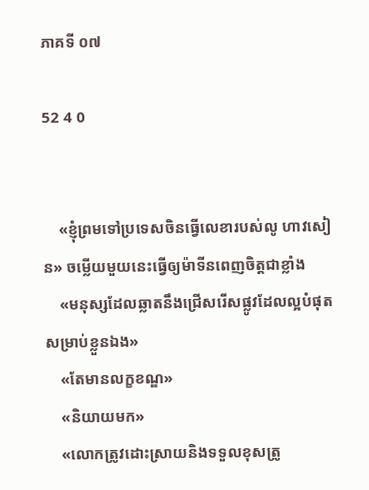ភាគទី ០៧

52 4 0


    «ខ្ញុំព្រមទៅប្រទេសចិនធ្វើលេខារបស់លូ ហាវសៀន» ចម្លើយមួយនេះធ្វើឲ្យម៉ាទីនពេញចិត្តជាខ្លាំង
    «មនុស្សដែលឆ្លាតនឹងជ្រើសរើសផ្លូវដែលល្អបំផុតសម្រាប់ខ្លួនឯង»
    «តែមានលក្ខខណ្ឌ»
    «និយាយមក»
    «លោកត្រូវដោះស្រាយនិងទទួលខុសត្រូ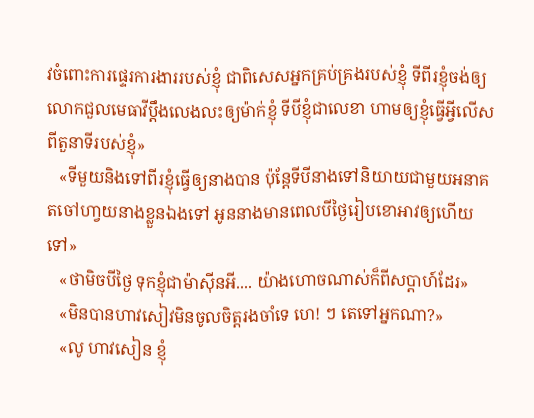វចំពោះការផ្ទេរការងាររបស់ខ្ញុំ ជាពិសេសអ្នកគ្រប់គ្រងរបស់ខ្ញុំ ទីពីរខ្ញុំចង់ឲ្យលោកជួលមេធាវីប្ដឹងលេងលះឲ្យម៉ាក់ខ្ញុំ ទីបីខ្ញុំជាលេខា ហាមឲ្យខ្ញុំធ្វើអ្វីលើសពីតួនាទីរបស់ខ្ញុំ»
   «ទីមួយនិងទៅពីរខ្ញុំធ្វើឲ្យនាងបាន ប៉ុន្ដែទីបីនាងទៅនិយាយជាមួយអនាគតចៅហា្វយនាងខ្លួនឯងទៅ អូននាងមានពេលបីថ្ងៃរៀបខោអាវឲ្យហើយទៅ»
   «ថាមិចបីថ្ងៃ ទុកខ្ញុំជាម៉ាសុីនអី.... យ៉ាងហោចណាស់ក៏ពីសប្ដាហ៍ដែរ»
   «មិនបានហាវសៀវមិនចូលចិត្តរងចាំទេ ហេ! ៗ តេទៅអ្នកណា?»
   «លូ ហាវសៀន ខ្ញុំ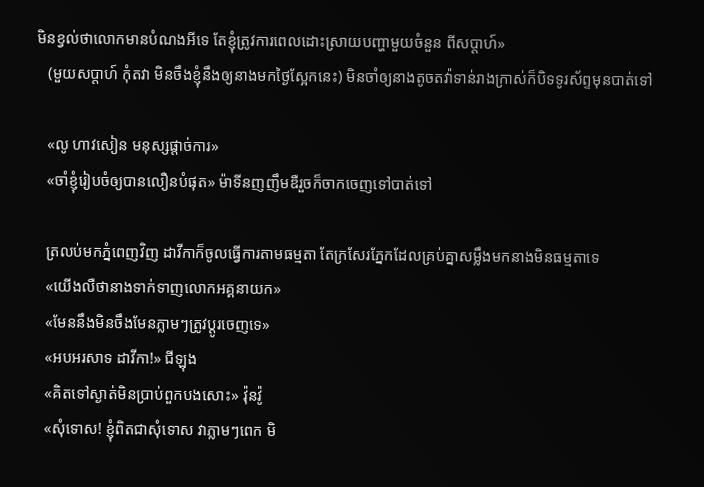មិនខ្វល់ថាលោកមានបំណងអីទេ តែខ្ញុំត្រូវការពេលដោះស្រាយបញ្ហាមួយចំនួន ពីសប្ដាហ៍»
   (មួយសប្ដាហ៍ កុំតវា មិនចឹងខ្ញុំនឹងឲ្យនាងមកថ្ងៃស្អែកនេះ) មិនចាំឲ្យនាងតូចតវ៉ាទាន់រាងក្រាស់ក៏បិទទូរស័ព្ទមុនបាត់ទៅ

   «លូ ហាវសៀន មនុស្សផ្ដាច់ការ»
   «ចាំខ្ញុំរៀបចំឲ្យបានលឿនបំផុត» ម៉ាទីនញញឹមឌឺរួចក៏ចាកចេញទៅបាត់ទៅ

   ត្រលប់មកភ្នំពេញវិញ ដាវីកាក៏ចូលធ្វើការតាមធម្មតា តែក្រសែរភ្នែកដែលគ្រប់គ្នាសម្លឹងមកនាងមិនធម្មតាទេ
   «យើងលឺថានាងទាក់ទាញលោកអគ្គនាយក»
   «មែននឹងមិនចឹងមែនភ្លាមៗត្រូវប្ដូរចេញទេ»
   «អបអរសាទ ដាវីកា!» ជីឡុង
   «គិតទៅស្ងាត់មិនប្រាប់ពួកបងសោះ» វ៉ុនវ៉ូ
   «សុំទោស! ខ្ញុំពិតជាសុំទោស វាភ្លាមៗពេក មិ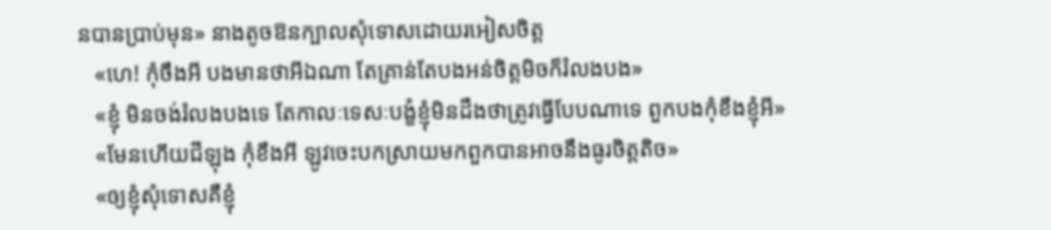នបានប្រាប់មុន» នាងតូចឱនក្បាលសុំទោសដោយរអៀសចិត្ត
   «ហេ! កុំចឹងអី បងមានថាអីឯណា តែគ្រាន់តែបងអន់ចិត្តមិចក៏រំលងបង»
   «ខ្ញុំ មិនចង់រំលងបងទេ តែកាលៈទេសៈបង្ខំខ្ញុំមិនដឹងថាត្រូវធ្វើបែបណាទេ ពួកបងកុំខឹងខ្ញុំអី»
   «មែនហើយជីឡុង កុំខឹងអី ឡូវចេះបកស្រាយមកពួកបានអាចនឹងធូរចិត្តតិច»
   «ឲ្យខ្ញុំសុំទោសគឺខ្ញុំ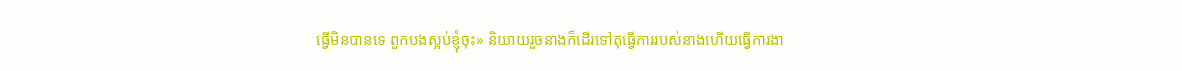ធ្វើមិនបានទេ ពួកបងស្អប់ខ្ញុំចុះ» និយាយរួចនាងក៏ដើរទៅតុធ្វើការរបស់នាងហើយធ្វើការងា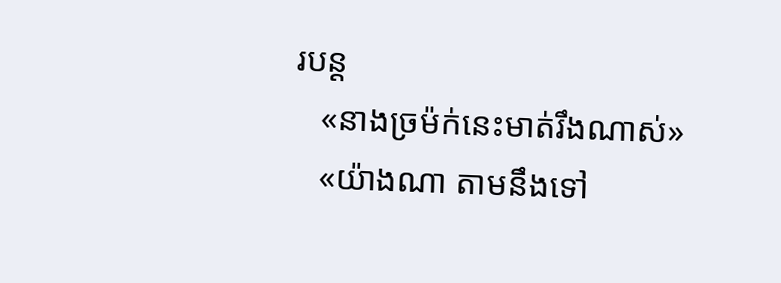របន្ដ
   «នាងច្រម៉ក់នេះមាត់រឹងណាស់»
   «យ៉ាងណា តាមនឹងទៅ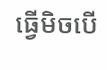ធ្វើមិចបើ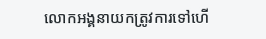លោកអង្គនាយកត្រូវការទៅហើ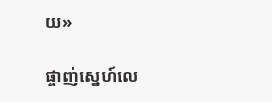យ»

ផ្ចាញ់ស្នេហ៍លេ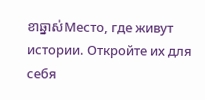ខាឆ្នាស់Место, где живут истории. Откройте их для себя